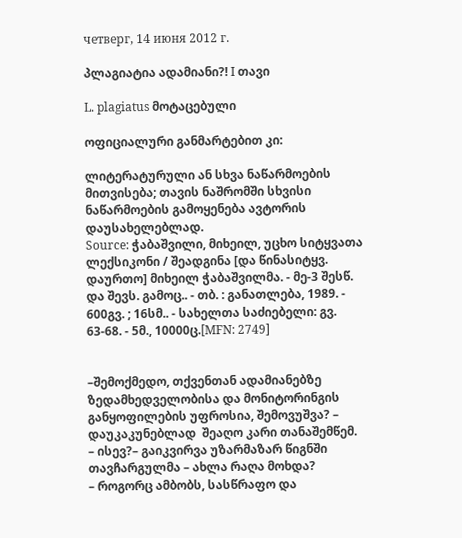четверг, 14 июня 2012 г.

პლაგიატია ადამიანი?! I თავი

L. plagiatus მოტაცებული

ოფიციალური განმარტებით კი:

ლიტერატურული ან სხვა ნაწარმოების მითვისება; თავის ნაშრომში სხვისი ნაწარმოების გამოყენება ავტორის დაუსახელებლად.
Source: ჭაბაშვილი, მიხეილ, უცხო სიტყვათა ლექსიკონი / შეადგინა [და წინასიტყვ. დაურთო] მიხეილ ჭაბაშვილმა. - მე-3 შესწ. და შევს. გამოც.. - თბ. : განათლება, 1989. - 600გვ. ; 16სმ.. - სახელთა საძიებელი: გვ. 63-68. - 5მ., 10000ც.[MFN: 2749]


–შემოქმედო, თქვენთან ადამიანებზე ზედამხედველობისა და მონიტორინგის განყოფილების უფროსია, შემოვუშვა? –  დაუკაკუნებლად  შეაღო კარი თანაშემწემ.
– ისევ?– გაიკვირვა უზარმაზარ წიგნში თავჩარგულმა – ახლა რაღა მოხდა?
– როგორც ამბობს, სასწრაფო და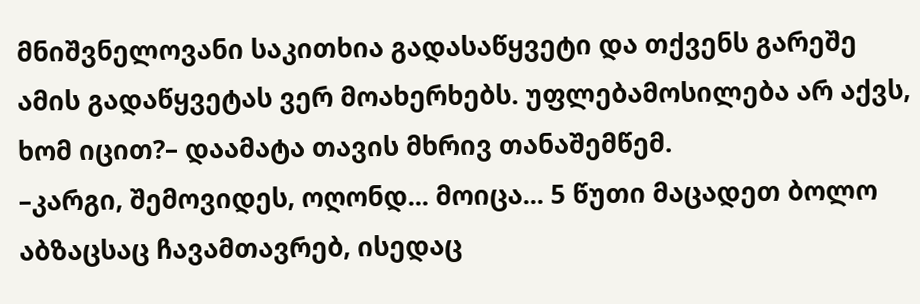მნიშვნელოვანი საკითხია გადასაწყვეტი და თქვენს გარეშე ამის გადაწყვეტას ვერ მოახერხებს. უფლებამოსილება არ აქვს, ხომ იცით?– დაამატა თავის მხრივ თანაშემწემ.
–კარგი, შემოვიდეს, ოღონდ... მოიცა... 5 წუთი მაცადეთ ბოლო აბზაცსაც ჩავამთავრებ, ისედაც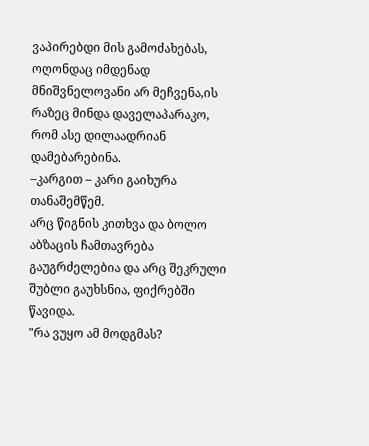ვაპირებდი მის გამოძახებას, ოღონდაც იმდენად მნიშვნელოვანი არ მეჩვენა,ის რაზეც მინდა დაველაპარაკო, რომ ასე დილაადრიან დამებარებინა.
–კარგით – კარი გაიხურა თანაშემწემ.
არც წიგნის კითხვა და ბოლო აბზაცის ჩამთავრება გაუგრძელებია და არც შეკრული შუბლი გაუხსნია, ფიქრებში წავიდა.
"რა ვუყო ამ მოდგმას?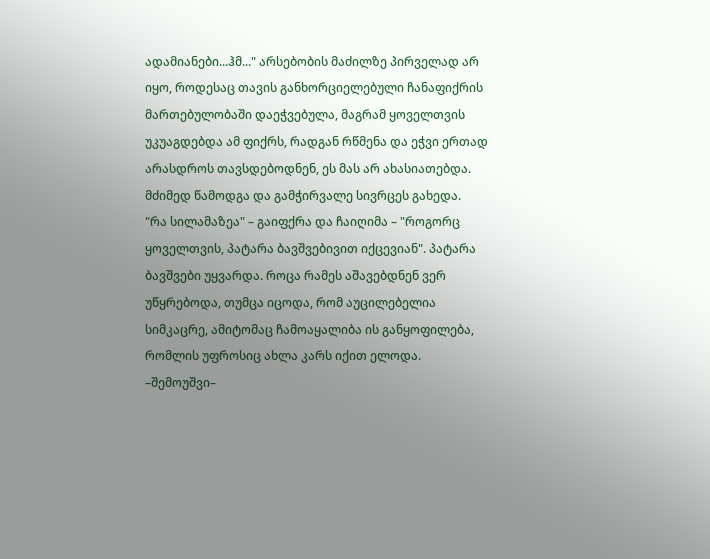ადამიანები...ჰმ..." არსებობის მაძილზე პირველად არ იყო, როდესაც თავის განხორციელებული ჩანაფიქრის მართებულობაში დაეჭვებულა, მაგრამ ყოველთვის უკუაგდებდა ამ ფიქრს, რადგან რწმენა და ეჭვი ერთად არასდროს თავსდებოდნენ, ეს მას არ ახასიათებდა. მძიმედ წამოდგა და გამჭირვალე სივრცეს გახედა.
"რა სილამაზეა" – გაიფქრა და ჩაიღიმა – "როგორც ყოველთვის, პატარა ბავშვებივით იქცევიან". პატარა ბავშვები უყვარდა. როცა რამეს აშავებდნენ ვერ უწყრებოდა, თუმცა იცოდა, რომ აუცილებელია სიმკაცრე, ამიტომაც ჩამოაყალიბა ის განყოფილება, რომლის უფროსიც ახლა კარს იქით ელოდა.
–შემოუშვი–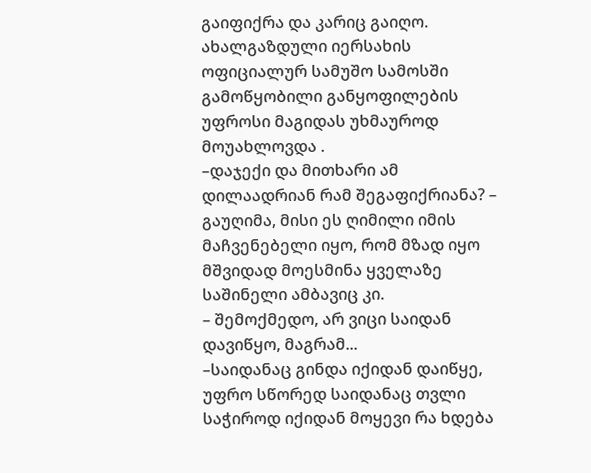გაიფიქრა და კარიც გაიღო.
ახალგაზდული იერსახის ოფიციალურ სამუშო სამოსში გამოწყობილი განყოფილების უფროსი მაგიდას უხმაუროდ მოუახლოვდა .
–დაჯექი და მითხარი ამ დილაადრიან რამ შეგაფიქრიანა? – გაუღიმა, მისი ეს ღიმილი იმის მაჩვენებელი იყო, რომ მზად იყო მშვიდად მოესმინა ყველაზე საშინელი ამბავიც კი.
– შემოქმედო, არ ვიცი საიდან დავიწყო, მაგრამ...
–საიდანაც გინდა იქიდან დაიწყე, უფრო სწორედ საიდანაც თვლი საჭიროდ იქიდან მოყევი რა ხდება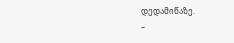დედამიწაზე.
–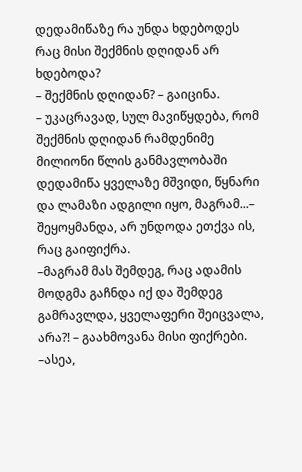დედამიწაზე რა უნდა ხდებოდეს რაც მისი შექმნის დღიდან არ ხდებოდა?
– შექმნის დღიდან? – გაიცინა.
– უკაცრავად, სულ მავიწყდება, რომ შექმნის დღიდან რამდენიმე მილიონი წლის განმავლობაში დედამიწა ყველაზე მშვიდი, წყნარი და ლამაზი ადგილი იყო, მაგრამ...– შეყოყმანდა, არ უნდოდა ეთქვა ის, რაც გაიფიქრა.
–მაგრამ მას შემდეგ, რაც ადამის მოდგმა გაჩნდა იქ და შემდეგ გამრავლდა, ყველაფერი შეიცვალა, არა?! – გაახმოვანა მისი ფიქრები.
–ასეა,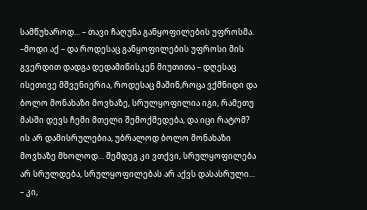სამწუხაროდ... – თავი ჩაღუნა განყოფილების უფროსმა.
–მოდი აქ – და როდესაც განყოფილების უფროსი მის გვერდით დადგა დედამიწისკენ მიუთითა – დღესაც ისეთივე მშვენიერია, როდესაც მაშინ,როცა ვქმნიდი და ბოლო მონახაზი მოვხაზე, სრულყოფილია იგი, რამეთუ მასში დევს ჩემი მთელი შემოქმედება, და იცი რატომ? ის არ დამისრულებია, უბრალოდ ბოლო მონახაზი მოვხაზე მხოლოდ... შემდეგ კი ვთქვი, სრულყოფილება არ სრულდება, სრულყოფილებას არ აქვს დასასრული...
– კი,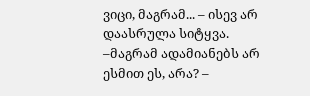ვიცი, მაგრამ... – ისევ არ დაასრულა სიტყვა.
–მაგრამ ადამიანებს არ ესმით ეს, არა? –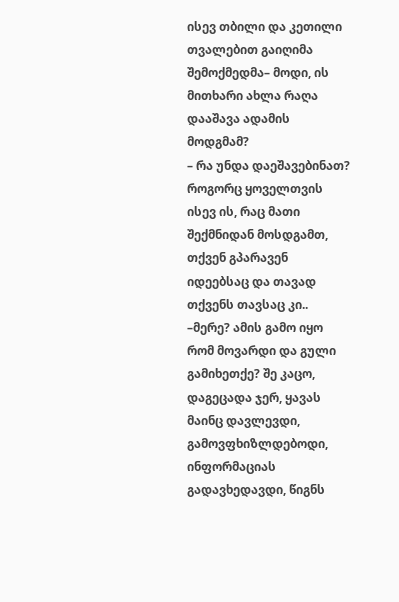ისევ თბილი და კეთილი თვალებით გაიღიმა შემოქმედმა– მოდი, ის მითხარი ახლა რაღა დააშავა ადამის მოდგმამ?
– რა უნდა დაეშავებინათ? როგორც ყოველთვის ისევ ის, რაც მათი შექმნიდან მოსდგამთ, თქვენ გპარავენ იდეებსაც და თავად თქვენს თავსაც კი..
–მერე? ამის გამო იყო რომ მოვარდი და გული გამიხეთქე? შე კაცო, დაგეცადა ჯერ, ყავას მაინც დავლევდი, გამოვფხიზლდებოდი, ინფორმაციას გადავხედავდი, წიგნს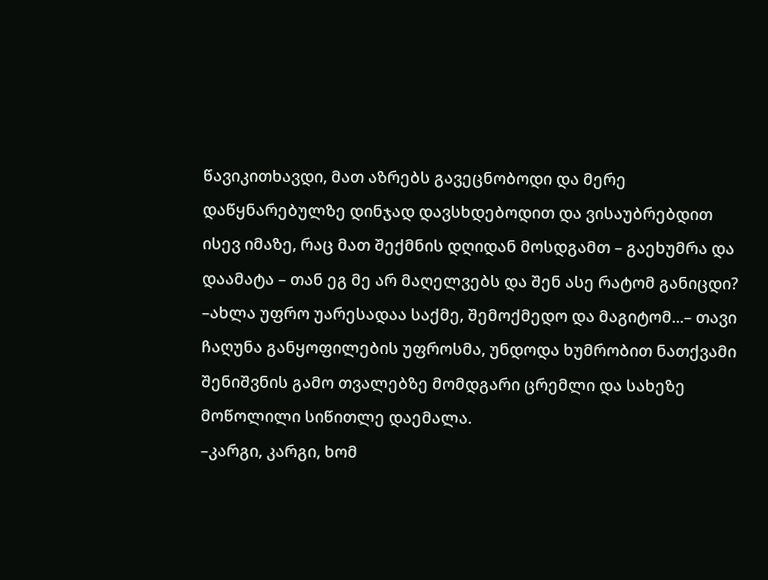წავიკითხავდი, მათ აზრებს გავეცნობოდი და მერე დაწყნარებულზე დინჯად დავსხდებოდით და ვისაუბრებდით ისევ იმაზე, რაც მათ შექმნის დღიდან მოსდგამთ – გაეხუმრა და დაამატა – თან ეგ მე არ მაღელვებს და შენ ასე რატომ განიცდი?
–ახლა უფრო უარესადაა საქმე, შემოქმედო და მაგიტომ...– თავი ჩაღუნა განყოფილების უფროსმა, უნდოდა ხუმრობით ნათქვამი შენიშვნის გამო თვალებზე მომდგარი ცრემლი და სახეზე მოწოლილი სიწითლე დაემალა.
–კარგი, კარგი, ხომ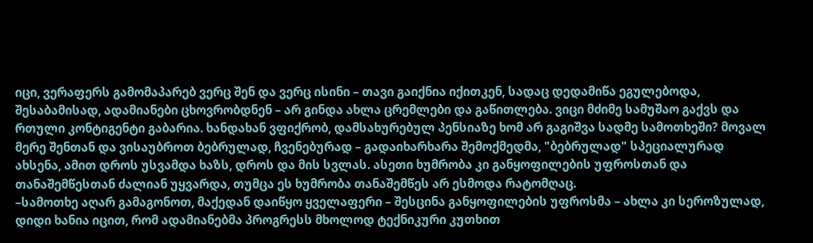იცი, ვერაფერს გამომაპარებ ვერც შენ და ვერც ისინი – თავი გაიქნია იქითკენ, სადაც დედამიწა ეგულებოდა, შესაბამისად, ადამიანები ცხოვრობდნენ – არ გინდა ახლა ცრემლები და გაწითლება. ვიცი მძიმე სამუშაო გაქვს და რთული კონტიგენტი გაბარია. ხანდახან ვფიქრობ, დამსახურებულ პენსიაზე ხომ არ გაგიშვა სადმე სამოთხეში? მოვალ მერე შენთან და ვისაუბროთ ბებრულად, ჩვენებურად – გადაიხარხარა შემოქმედმა, "ბებრულად" სპეციალურად ახსენა, ამით დროს უსვამდა ხაზს, დროს და მის სვლას. ასეთი ხუმრობა კი განყოფილების უფროსთან და თანაშემწესთან ძალიან უყვარდა, თუმცა ეს ხუმრობა თანაშემწეს არ ესმოდა რატომღაც.
–სამოთხე აღარ გამაგონოთ, მაქედან დაიწყო ყველაფერი – შესცინა განყოფილების უფროსმა – ახლა კი სეროზულად, დიდი ხანია იცით, რომ ადამიანებმა პროგრესს მხოლოდ ტექნიკური კუთხით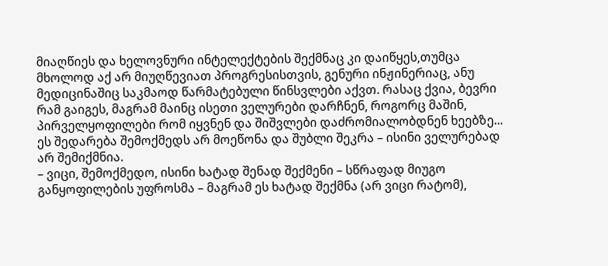მიაღწიეს და ხელოვნური ინტელექტების შექმნაც კი დაიწყეს,თუმცა მხოლოდ აქ არ მიუღწევიათ პროგრესისთვის, გენური ინჟინერიაც, ანუ მედიცინაშიც საკმაოდ წარმატებული წინსვლები აქვთ. რასაც ქვია, ბევრი რამ გაიგეს, მაგრამ მაინც ისეთი ველურები დარჩნენ, როგორც მაშინ, პირველყოფილები რომ იყვნენ და შიშვლები დაძრომიალობდნენ ხეებზე...
ეს შედარება შემოქმედს არ მოეწონა და შუბლი შეკრა – ისინი ველურებად არ შემიქმნია.
– ვიცი, შემოქმედო, ისინი ხატად შენად შექმენი – სწრაფად მიუგო განყოფილების უფროსმა – მაგრამ ეს ხატად შექმნა (არ ვიცი რატომ),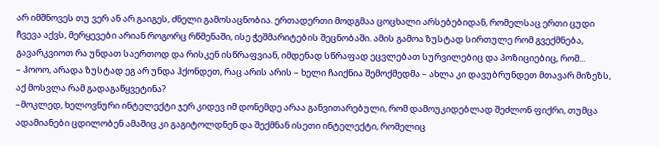არ იმშნოვეს თუ ვერ ან არ გაიგეს, ძნელი გამოსაცნობია. ერთადერთი მოდგმაა ცოცხალი არსებებიდან, რომელსაც ერთი ცუდი ჩვევა აქვს, მერყევები არიან როგორც რწმენაში, ისე ჭეშმარიტების შეცნობაში. ამის გამოა ზუსტად სირთულე რომ გვექმნება, გავარკვიოთ რა უნდათ საერთოდ და რისკენ ისწრაფვიან, იმდენად სწრაფად ეცვლებათ სურვილებიც და პოზიციებიც, რომ...
– ჰოოო, არადა ზუსტად ეგ არ უნდა ჰქონდეთ, რაც არის არის – ხელი ჩაიქნია შემოქმედმა – ახლა კი დავუბრუნდეთ მთავარ მიზეზს, აქ მოსვლა რამ გადაგაწყვეტინა?
–მოკლედ, ხელოვნური ინტელექტი ჯერ კიდევ იმ დონემდე არაა განვითარებული, რომ დამოუკიდებლად შეძლონ ფიქრი, თუმცა ადამიანები ცდილობენ ამაშიც კი გაგიტოლდნენ და შექმნან ისეთი ინტელექტი, რომელიც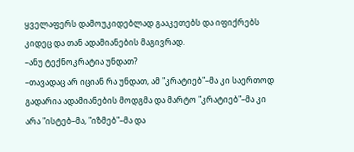ყველაფერს დამოუკიდებლად გააკეთებს და იფიქრებს კიდეც და თან ადამიანების მაგივრად.
–ანუ ტექნოკრატია უნდათ?
–თავადაც არ იციან რა უნდათ, ამ "კრატიებ"–მა კი საერთოდ გადარია ადამიანების მოდგმა და მარტო "კრატიებ"–მა კი არა "ისტებ–მა, "იზმებ"–მა და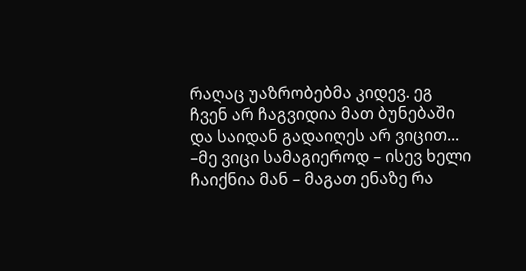რაღაც უაზრობებმა კიდევ. ეგ ჩვენ არ ჩაგვიდია მათ ბუნებაში და საიდან გადაიღეს არ ვიცით...
–მე ვიცი სამაგიეროდ – ისევ ხელი ჩაიქნია მან – მაგათ ენაზე რა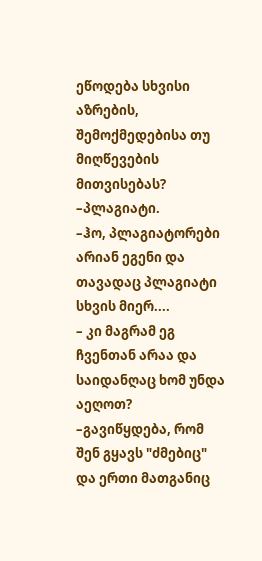ეწოდება სხვისი აზრების, შემოქმედებისა თუ მიღწევების მითვისებას?
–პლაგიატი.
–ჰო, პლაგიატორები არიან ეგენი და თავადაც პლაგიატი სხვის მიერ....
– კი მაგრამ ეგ ჩვენთან არაა და საიდანღაც ხომ უნდა აეღოთ?
–გავიწყდება, რომ შენ გყავს "ძმებიც" და ერთი მათგანიც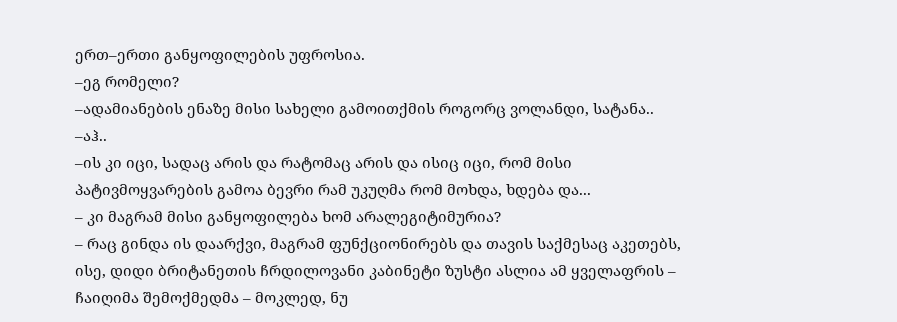ერთ–ერთი განყოფილების უფროსია.
–ეგ რომელი?
–ადამიანების ენაზე მისი სახელი გამოითქმის როგორც ვოლანდი, სატანა..
–აჰ..
–ის კი იცი, სადაც არის და რატომაც არის და ისიც იცი, რომ მისი პატივმოყვარების გამოა ბევრი რამ უკუღმა რომ მოხდა, ხდება და...
– კი მაგრამ მისი განყოფილება ხომ არალეგიტიმურია?
– რაც გინდა ის დაარქვი, მაგრამ ფუნქციონირებს და თავის საქმესაც აკეთებს, ისე, დიდი ბრიტანეთის ჩრდილოვანი კაბინეტი ზუსტი ასლია ამ ყველაფრის – ჩაიღიმა შემოქმედმა – მოკლედ, ნუ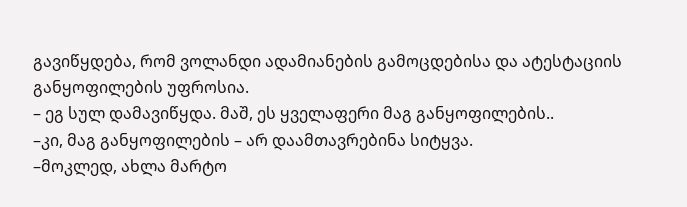გავიწყდება, რომ ვოლანდი ადამიანების გამოცდებისა და ატესტაციის განყოფილების უფროსია.
– ეგ სულ დამავიწყდა. მაშ, ეს ყველაფერი მაგ განყოფილების..
–კი, მაგ განყოფილების – არ დაამთავრებინა სიტყვა.
–მოკლედ, ახლა მარტო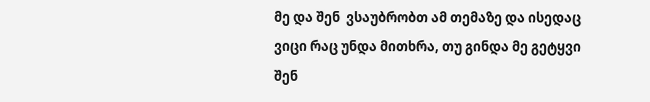მე და შენ  ვსაუბრობთ ამ თემაზე და ისედაც ვიცი რაც უნდა მითხრა, თუ გინდა მე გეტყვი შენ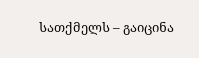სათქმელს – გაიცინა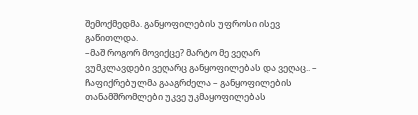შემოქმედმა. განყოფილების უფროსი ისევ გაწითლდა.
–მაშ როგორ მოვიქცე? მარტო მე ვეღარ ვუმკლავდები ვეღარც განყოფილებას და ვეღაც.. – ჩაფიქრებულმა გააგრძელა – განყოფილების თანამშრომლები უკვე უკმაყოფილებას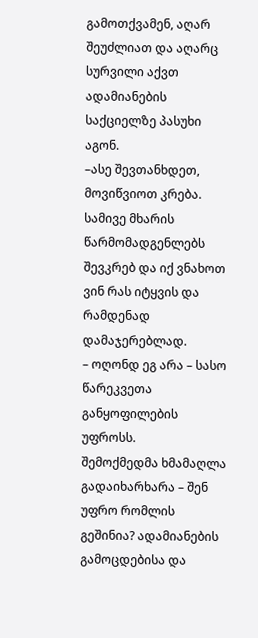გამოთქვამენ, აღარ შეუძლიათ და აღარც სურვილი აქვთ ადამიანების საქციელზე პასუხი აგონ.
–ასე შევთანხდეთ, მოვიწვიოთ კრება. სამივე მხარის წარმომადგენლებს შევკრებ და იქ ვნახოთ ვინ რას იტყვის და რამდენად დამაჯერებლად.
– ოღონდ ეგ არა – სასო წარეკვეთა განყოფილების უფროსს.
შემოქმედმა ხმამაღლა გადაიხარხარა – შენ უფრო რომლის გეშინია? ადამიანების გამოცდებისა და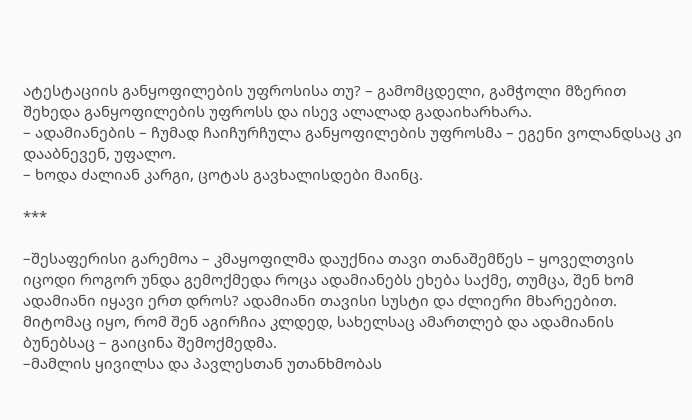ატესტაციის განყოფილების უფროსისა თუ? – გამომცდელი, გამჭოლი მზერით შეხედა განყოფილების უფროსს და ისევ ალალად გადაიხარხარა.
– ადამიანების – ჩუმად ჩაიჩურჩულა განყოფილების უფროსმა – ეგენი ვოლანდსაც კი დააბნევენ, უფალო.
– ხოდა ძალიან კარგი, ცოტას გავხალისდები მაინც.

***

–შესაფერისი გარემოა – კმაყოფილმა დაუქნია თავი თანაშემწეს – ყოველთვის იცოდი როგორ უნდა გემოქმედა როცა ადამიანებს ეხება საქმე, თუმცა, შენ ხომ ადამიანი იყავი ერთ დროს? ადამიანი თავისი სუსტი და ძლიერი მხარეებით. მიტომაც იყო, რომ შენ აგირჩია კლდედ, სახელსაც ამართლებ და ადამიანის ბუნებსაც – გაიცინა შემოქმედმა.
–მამლის ყივილსა და პავლესთან უთანხმობას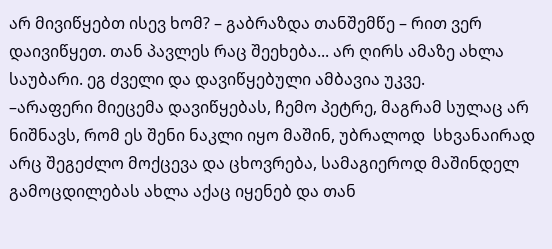არ მივიწყებთ ისევ ხომ? – გაბრაზდა თანშემწე – რით ვერ დაივიწყეთ. თან პავლეს რაც შეეხება... არ ღირს ამაზე ახლა საუბარი. ეგ ძველი და დავიწყებული ამბავია უკვე.
–არაფერი მიეცემა დავიწყებას, ჩემო პეტრე, მაგრამ სულაც არ ნიშნავს, რომ ეს შენი ნაკლი იყო მაშინ, უბრალოდ  სხვანაირად არც შეგეძლო მოქცევა და ცხოვრება, სამაგიეროდ მაშინდელ გამოცდილებას ახლა აქაც იყენებ და თან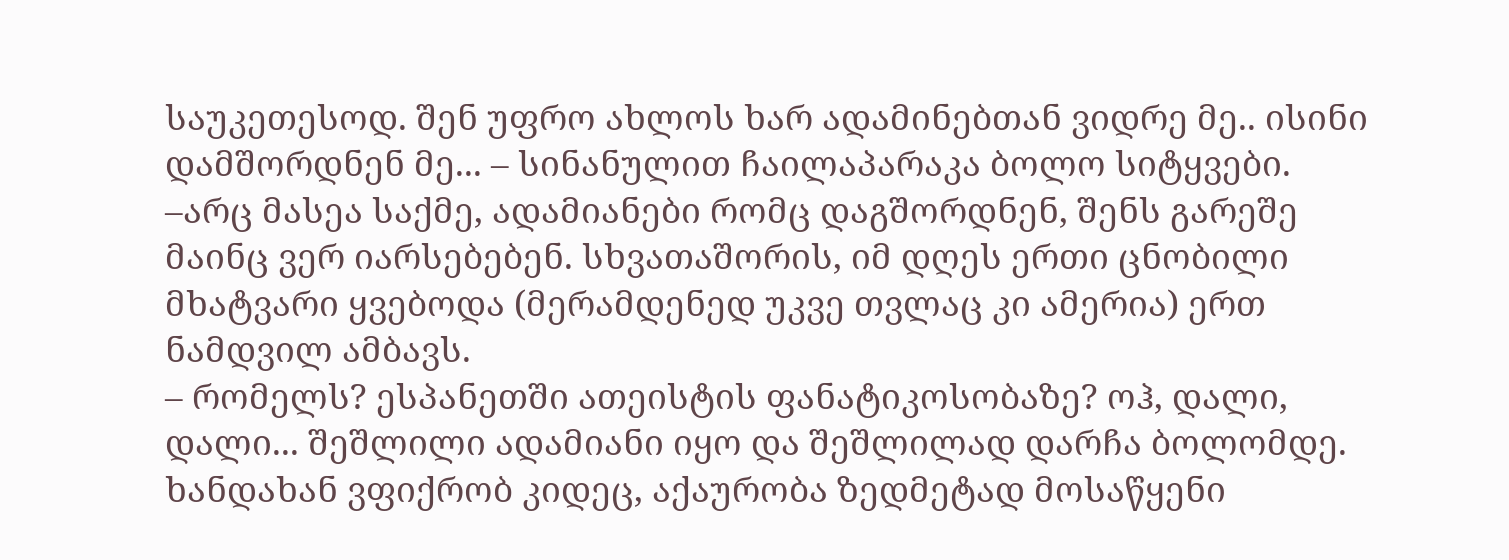საუკეთესოდ. შენ უფრო ახლოს ხარ ადამინებთან ვიდრე მე.. ისინი დამშორდნენ მე... – სინანულით ჩაილაპარაკა ბოლო სიტყვები.
–არც მასეა საქმე, ადამიანები რომც დაგშორდნენ, შენს გარეშე მაინც ვერ იარსებებენ. სხვათაშორის, იმ დღეს ერთი ცნობილი მხატვარი ყვებოდა (მერამდენედ უკვე თვლაც კი ამერია) ერთ ნამდვილ ამბავს.
– რომელს? ესპანეთში ათეისტის ფანატიკოსობაზე? ოჰ, დალი, დალი... შეშლილი ადამიანი იყო და შეშლილად დარჩა ბოლომდე. ხანდახან ვფიქრობ კიდეც, აქაურობა ზედმეტად მოსაწყენი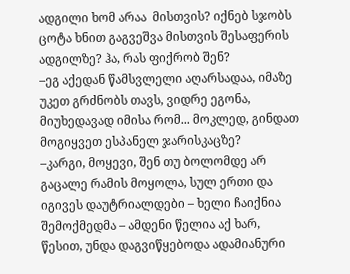ადგილი ხომ არაა  მისთვის? იქნებ სჯობს ცოტა ხნით გაგვეშვა მისთვის შესაფერის ადგილზე? ჰა, რას ფიქრობ შენ?
–ეგ აქედან წამსვლელი აღარსადაა, იმაზე უკეთ გრძნობს თავს, ვიდრე ეგონა, მიუხედავად იმისა რომ... მოკლედ, გინდათ მოგიყვეთ ესპანელ ჯარისკაცზე?
–კარგი, მოყევი, შენ თუ ბოლომდე არ გაცალე რამის მოყოლა, სულ ერთი და იგივეს დაუტრიალდები – ხელი ჩაიქნია შემოქმედმა – ამდენი წელია აქ ხარ, წესით, უნდა დაგვიწყებოდა ადამიანური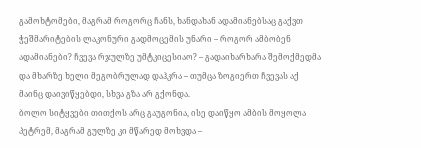გამოხტომები, მაგრამ როგორც ჩანს, ხანდახან ადამიანებსაც გაქვთ ჭეშმარიტების ლაკონური გადმოცემის უნარი – როგორ ამბობენ ადამიანები? ჩვევა რჯულზე უმტკიცესიაო? – გადაიხარხარა შემოქმედმა და მხარზე ხელი მეგობრულად დაჰკრა – თუმცა ზოგიერთ ჩვევას აქ მაინც დაივიწყებდი, სხვა გზა არ გქონდა.
ბოლო სიტყვები თითქოს არც გაუგონია, ისე დაიწყო ამბის მოყოლა პეტრემ, მაგრამ გულზე კი მწარედ მოხვდა –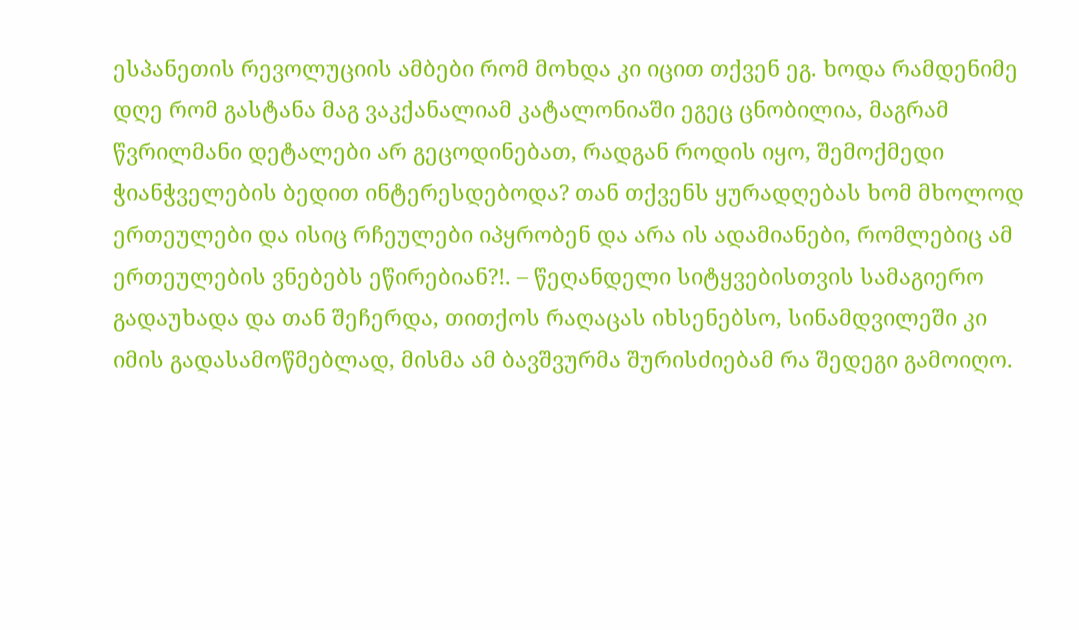ესპანეთის რევოლუციის ამბები რომ მოხდა კი იცით თქვენ ეგ. ხოდა რამდენიმე დღე რომ გასტანა მაგ ვაკქანალიამ კატალონიაში ეგეც ცნობილია, მაგრამ წვრილმანი დეტალები არ გეცოდინებათ, რადგან როდის იყო, შემოქმედი ჭიანჭველების ბედით ინტერესდებოდა? თან თქვენს ყურადღებას ხომ მხოლოდ ერთეულები და ისიც რჩეულები იპყრობენ და არა ის ადამიანები, რომლებიც ამ ერთეულების ვნებებს ეწირებიან?!. – წეღანდელი სიტყვებისთვის სამაგიერო გადაუხადა და თან შეჩერდა, თითქოს რაღაცას იხსენებსო, სინამდვილეში კი იმის გადასამოწმებლად, მისმა ამ ბავშვურმა შურისძიებამ რა შედეგი გამოიღო.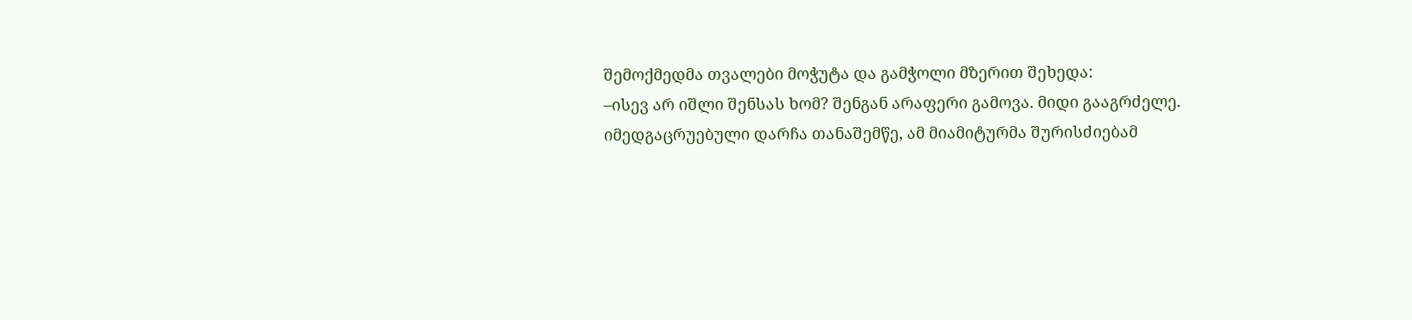შემოქმედმა თვალები მოჭუტა და გამჭოლი მზერით შეხედა:
–ისევ არ იშლი შენსას ხომ? შენგან არაფერი გამოვა. მიდი გააგრძელე.
იმედგაცრუებული დარჩა თანაშემწე, ამ მიამიტურმა შურისძიებამ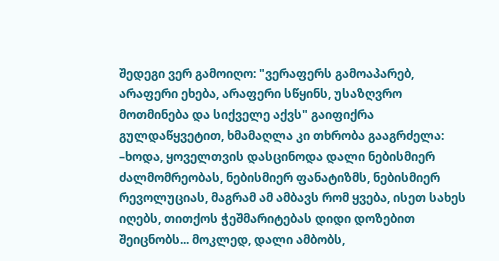შედეგი ვერ გამოიღო: "ვერაფერს გამოაპარებ, არაფერი ეხება, არაფერი სწყინს, უსაზღვრო მოთმინება და სიქველე აქვს" გაიფიქრა გულდაწყვეტით, ხმამაღლა კი თხრობა გააგრძელა:
–ხოდა, ყოველთვის დასცინოდა დალი ნებისმიერ ძალმომრეობას, ნებისმიერ ფანატიზმს, ნებისმიერ რევოლუციას, მაგრამ ამ ამბავს რომ ყვება, ისეთ სახეს იღებს, თითქოს ჭეშმარიტებას დიდი დოზებით შეიცნობს... მოკლედ, დალი ამბობს,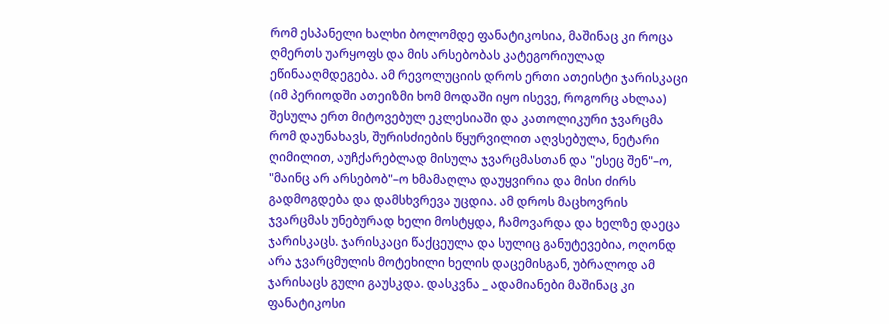რომ ესპანელი ხალხი ბოლომდე ფანატიკოსია, მაშინაც კი როცა ღმერთს უარყოფს და მის არსებობას კატეგორიულად ეწინააღმდეგება. ამ რევოლუციის დროს ერთი ათეისტი ჯარისკაცი (იმ პერიოდში ათეიზმი ხომ მოდაში იყო ისევე, როგორც ახლაა) შესულა ერთ მიტოვებულ ეკლესიაში და კათოლიკური ჯვარცმა რომ დაუნახავს, შურისძიების წყურვილით აღვსებულა, ნეტარი ღიმილით, აუჩქარებლად მისულა ჯვარცმასთან და "ესეც შენ"–ო, "მაინც არ არსებობ"–ო ხმამაღლა დაუყვირია და მისი ძირს გადმოგდება და დამსხვრევა უცდია. ამ დროს მაცხოვრის ჯვარცმას უნებურად ხელი მოსტყდა, ჩამოვარდა და ხელზე დაეცა ჯარისკაცს. ჯარისკაცი წაქცეულა და სულიც განუტევებია, ოღონდ არა ჯვარცმულის მოტეხილი ხელის დაცემისგან, უბრალოდ ამ ჯარისაცს გული გაუსკდა. დასკვნა _ ადამიანები მაშინაც კი ფანატიკოსი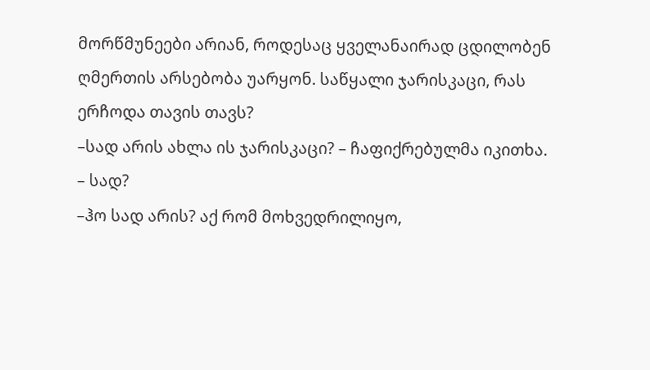მორწმუნეები არიან, როდესაც ყველანაირად ცდილობენ ღმერთის არსებობა უარყონ. საწყალი ჯარისკაცი, რას ერჩოდა თავის თავს?
–სად არის ახლა ის ჯარისკაცი? – ჩაფიქრებულმა იკითხა.
– სად?
–ჰო სად არის? აქ რომ მოხვედრილიყო,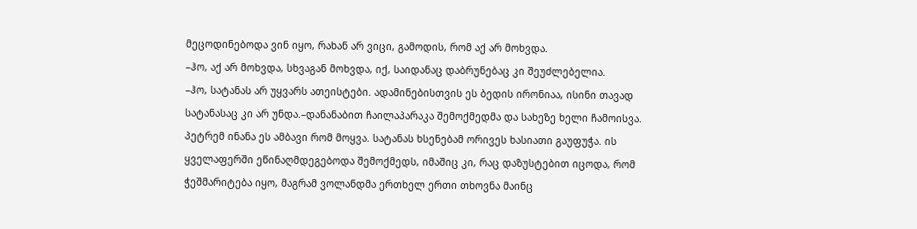მეცოდინებოდა ვინ იყო, რახან არ ვიცი, გამოდის, რომ აქ არ მოხვდა.
–ჰო, აქ არ მოხვდა, სხვაგან მოხვდა, იქ, საიდანაც დაბრუნებაც კი შეუძლებელია.
–ჰო, სატანას არ უყვარს ათეისტები. ადამინებისთვის ეს ბედის ირონიაა, ისინი თავად სატანასაც კი არ უნდა.–დანანაბით ჩაილაპარაკა შემოქმედმა და სახეზე ხელი ჩამოისვა. პეტრემ ინანა ეს ამბავი რომ მოყვა. სატანას ხსენებამ ორივეს ხასიათი გაუფუჭა. ის ყველაფერში ეწინაღმდეგებოდა შემოქმედს, იმაშიც კი, რაც დაზუსტებით იცოდა, რომ ჭეშმარიტება იყო, მაგრამ ვოლანდმა ერთხელ ერთი თხოვნა მაინც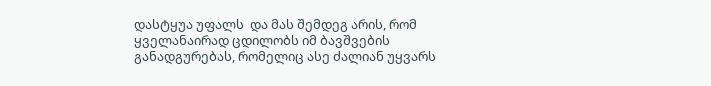დასტყუა უფალს  და მას შემდეგ არის, რომ ყველანაირად ცდილობს იმ ბავშვების განადგურებას, რომელიც ასე ძალიან უყვარს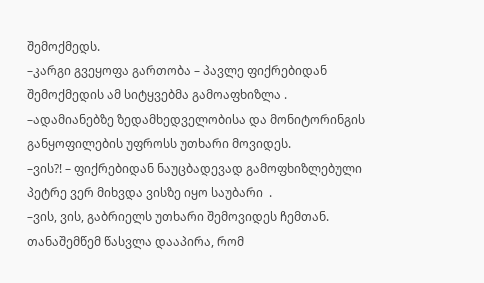შემოქმედს.
–კარგი გვეყოფა გართობა – პავლე ფიქრებიდან შემოქმედის ამ სიტყვებმა გამოაფხიზლა .
–ადამიანებზე ზედამხედველობისა და მონიტორინგის განყოფილების უფროსს უთხარი მოვიდეს.
–ვის?! – ფიქრებიდან ნაუცბადევად გამოფხიზლებული პეტრე ვერ მიხვდა ვისზე იყო საუბარი  .
–ვის, ვის, გაბრიელს უთხარი შემოვიდეს ჩემთან.
თანაშემწემ წასვლა დააპირა, რომ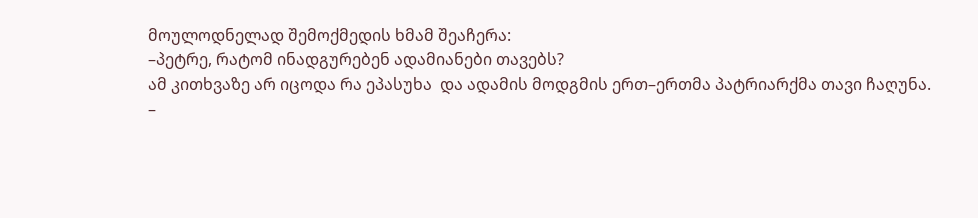მოულოდნელად შემოქმედის ხმამ შეაჩერა:
–პეტრე, რატომ ინადგურებენ ადამიანები თავებს?
ამ კითხვაზე არ იცოდა რა ეპასუხა  და ადამის მოდგმის ერთ–ერთმა პატრიარქმა თავი ჩაღუნა.
–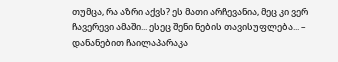თუმცა, რა აზრი აქვს? ეს მათი არჩევანია, მეც კი ვერ ჩავერევი ამაში... ესეც შენი ნების თავისუფლება... – დანანებით ჩაილაპარაკა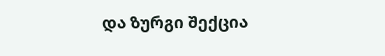და ზურგი შექცია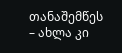თანაშემწეს – ახლა კი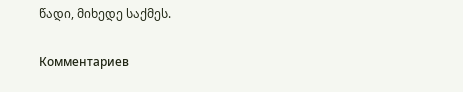წადი, მიხედე საქმეს.

Комментариев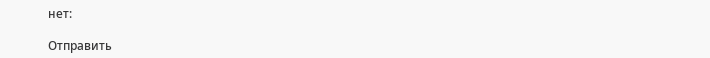нет:

Отправить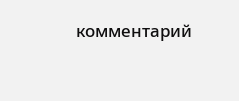комментарий